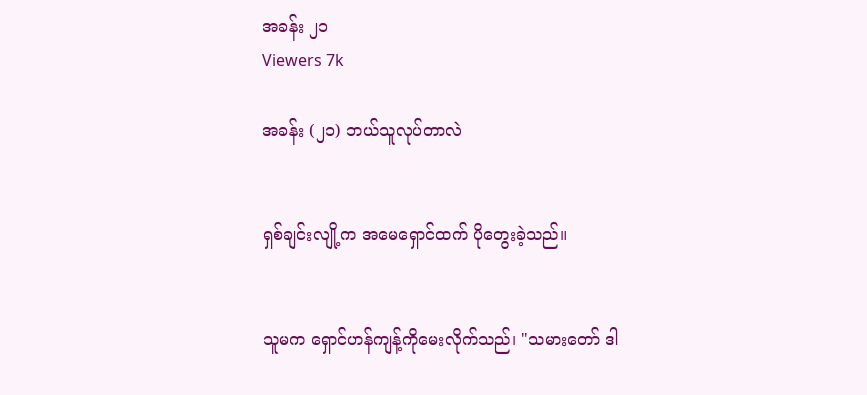အခန်း ၂၁
Viewers 7k

အခန်း (၂၁) ဘယ်သူလုပ်တာလဲ


ရှစ်ချင်းလျို့က အမေရှောင်ထက် ပိုတွေးခဲ့သည်။


သူမက ရှောင်ဟန်ကျန့်ကိုမေးလိုက်သည်၊ "သမားတော် ဒါ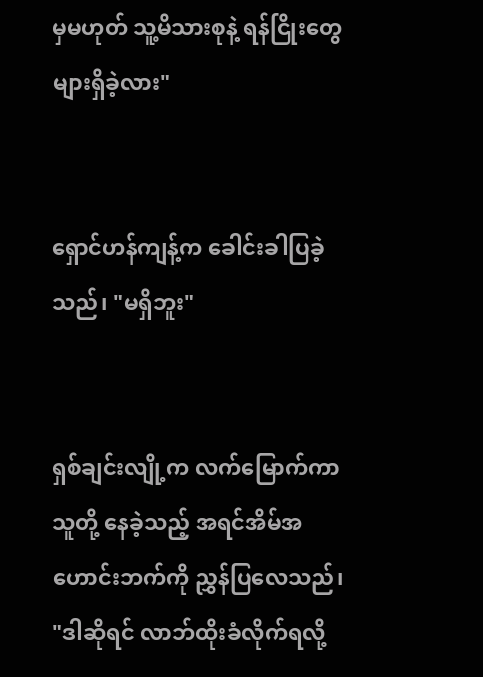မှမဟုတ် သူ့မိသားစုနဲ့ ရန်ငြိုးတွေများရှိခဲ့လား"


ရှောင်ဟန်ကျန့်က ခေါင်းခါပြခဲ့သည်၊ "မရှိဘူး"


ရှစ်ချင်းလျို့က လက်မြောက်ကာ သူတို့ နေခဲ့သည့် အရင်အိမ်အဟောင်းဘက်ကို ညွှန်ပြလေသည်၊ "ဒါဆိုရင် လာဘ်ထိုးခံလိုက်ရလို့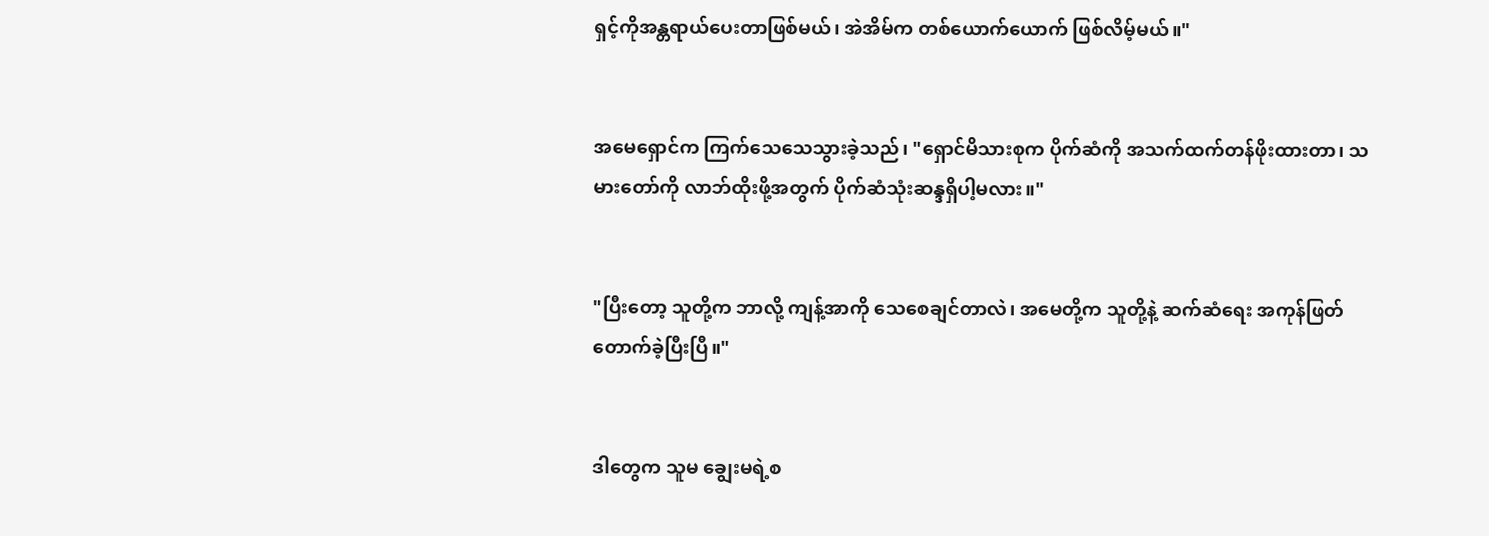ရှင့်ကိုအန္တရာယ်ပေးတာဖြစ်မယ်၊ အဲအိမ်က တစ်ယောက်ယောက် ဖြစ်လိမ့်မယ်။"


အမေရှောင်က ကြက်သေသေသွားခဲ့သည်၊ "ရှောင်မိသားစုက ပိုက်ဆံကို အသက်ထက်တန်ဖိုးထားတာ၊ သမားတော်ကို လာဘ်ထိုးဖို့အတွက် ပိုက်ဆံသုံးဆန္ဒရှိပါ့မလား။"


"ပြီးတော့ သူတို့က ဘာလို့ ကျန့်အာကို သေစေချင်တာလဲ၊ အမေတို့က သူတို့နဲ့ ဆက်ဆံရေး အကုန်ဖြတ်တောက်ခဲ့ပြီးပြီ။"


ဒါတွေက သူမ ချွေးမရဲ့စ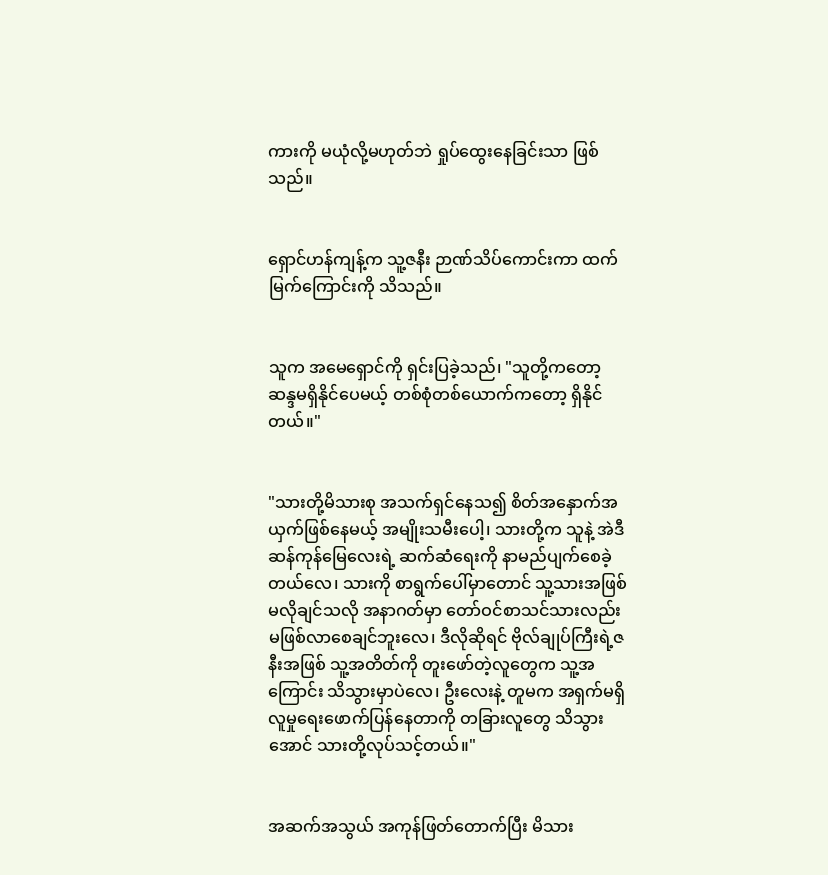ကားကို မယုံလို့မဟုတ်ဘဲ ရှုပ်ထွေးနေခြင်းသာ ဖြစ်သည်။


ရှောင်ဟန်ကျန့်က သူ့ဇနီး ဉာဏ်သိပ်ကောင်းကာ ထက်မြက်ကြောင်းကို သိသည်။


သူက အမေရှောင်ကို ရှင်းပြခဲ့သည်၊ "သူတို့ကတော့ ဆန္ဒမရှိနိုင်ပေမယ့် တစ်စုံတစ်ယောက်ကတော့ ရှိနိုင်တယ်။"


"သားတို့မိသားစု အသက်ရှင်နေသ၍ စိတ်အနှောက်အယှက်ဖြစ်နေမယ့် အမျိုးသမီးပေါ့၊ သားတို့က သူနဲ့ အဲဒီဆန်ကုန်မြေလေးရဲ့ ဆက်ဆံရေးကို နာမည်ပျက်စေခဲ့တယ်လေ၊ သားကို စာရွက်ပေါ်မှာတောင် သူ့သားအဖြစ် မလိုချင်သလို အနာဂတ်မှာ တော်ဝင်စာသင်သားလည်း မဖြစ်လာစေချင်ဘူးလေ၊ ဒီလိုဆိုရင် ဗိုလ်ချုပ်ကြီးရဲ့ဇနီးအဖြစ် သူ့အတိတ်ကို တူးဖော်တဲ့လူတွေက သူ့အကြောင်း သိသွားမှာပဲလေ၊ ဦးလေးနဲ့ တူမက အရှက်မရှိ လူမှုရေးဖောက်ပြန်နေတာကို တခြားလူတွေ သိသွားအောင် သားတို့လုပ်သင့်တယ်။"


အဆက်အသွယ် အကုန်ဖြတ်တောက်ပြီး မိသား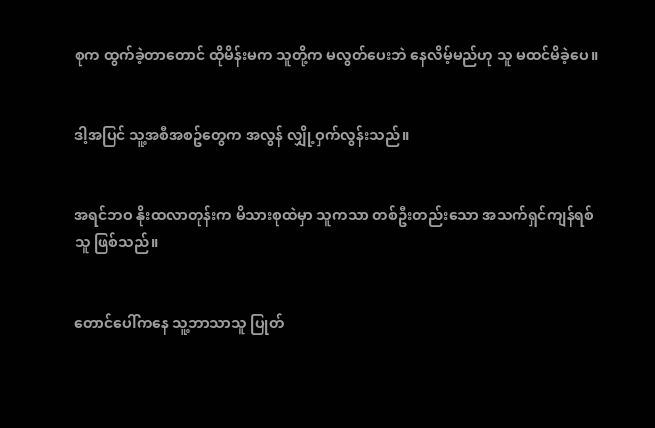စုက ထွက်ခဲ့တာတောင် ထိုမိန်းမက သူတို့က မလွတ်ပေးဘဲ နေလိမ့်မည်ဟု သူ မထင်မိခဲ့ပေ။


ဒါ့အပြင် သူ့အစီအစဥ်တွေက အလွန် လျှို့ဝှက်လွန်းသည်။


အရင်ဘဝ နိုးထလာတုန်းက မိသားစုထဲမှာ သူကသာ တစ်ဦးတည်းသော အသက်ရှင်ကျန်ရစ်သူ ဖြစ်သည်။


တောင်ပေါ်ကနေ သူ့ဘာသာသူ ပြုတ်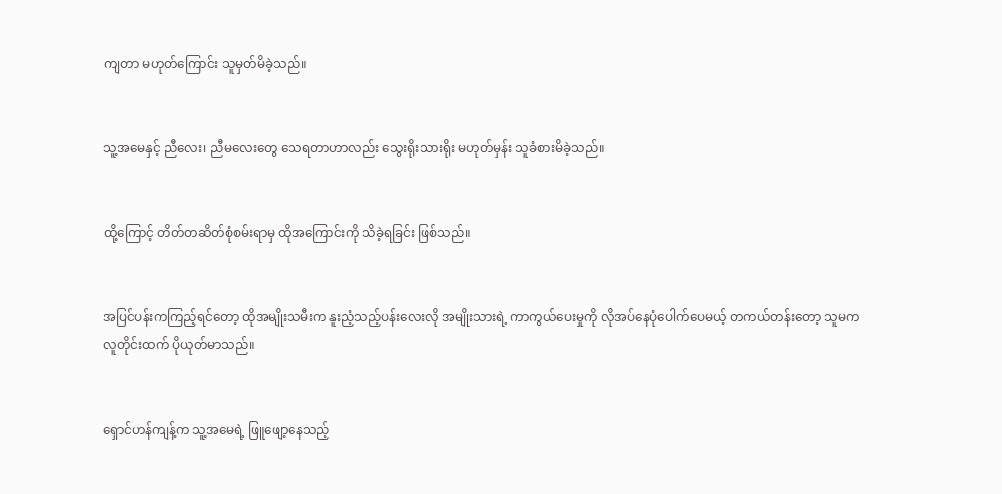ကျတာ မဟုတ်ကြောင်း သူမှတ်မိခဲ့သည်။


သူ့အမေနှင့် ညီလေး၊ ညီမလေးတွေ သေရတာဟာလည်း သွေးရိုးသားရိုး မဟုတ်မှန်း သူခံစားမိခဲ့သည်။


ထို့ကြောင့် တိတ်တဆိတ်စုံစမ်းရာမှ ထိုအကြောင်းကို သိခဲ့ရခြင်း ဖြစ်သည်။


အပြင်ပန်းကကြည့်ရင်တော့ ထိုအမျိုးသမီးက နူးညံ့သည့်ပန်းလေးလို အမျိုးသားရဲ့ ကာကွယ်ပေးမှုကို လိုအပ်နေပုံပေါက်ပေမယ့် တကယ်တန်းတော့ သူမက လူတိုင်းထက် ပိုယုတ်မာသည်။


ရှောင်ဟန်ကျန့်က သူ့အမေရဲ့ ဖြူဖျော့နေသည့်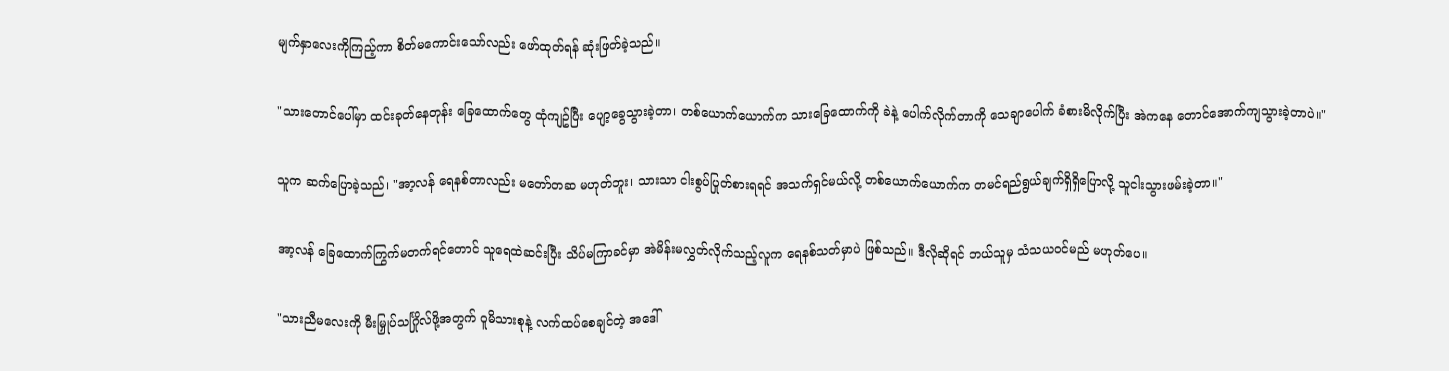မျက်နှာလေးကိုကြည့်ကာ စိတ်မကောင်းသော်လည်း ဖော်ထုတ်ရန် ဆုံးဖြတ်ခဲ့သည်။


"သားတောင်ပေါ်မှာ ထင်းခုတ်နေတုန်း ခြေထောက်တွေ ထုံကျဥ်ပြီး ပျော့ခွေသွားခဲ့တာ၊ တစ်ယောက်ယောက်က သားခြေထောက်ကို ခဲနဲ့ ပေါက်လိုက်တာကို သေချာပေါက် ခံစားမိလိုက်ပြီး အဲကနေ တောင်အောက်ကျသွားခဲ့တာပဲ။"


သူက ဆက်ပြောခဲ့သည်၊ "အာ့လန် ရေနစ်တာလည်း မတော်တဆ မဟုတ်ဘူး၊ သားသာ ငါးစွပ်ပြုတ်စားရရင် အသက်ရှင်မယ်လို့ တစ်ယောက်ယောက်က တမင်ရည်ရွယ်ချက်ရှိရှိပြောလို့ သူငါးသွားဖမ်းခဲ့တာ။"


အာ့လန် ခြေထောက်ကြွက်မတက်ရင်တောင် သူရေထဲဆင်းပြီး သိပ်မကြာခင်မှာ အဲမိန်းမလွှတ်လိုက်သည့်လူက ရေနစ်သတ်မှာပဲ ဖြစ်သည်။ ဒီလိုဆိုရင် ဘယ်သူမှ သံသယဝင်မည် မဟုတ်ပေ။


"သားညီမလေးကို မီးမြှုပ်သင်္ဂြိုလ်ဖို့အတွက် ဝူမိသားစုနဲ့ လက်ထပ်စေချင်တဲ့ အဒေါ်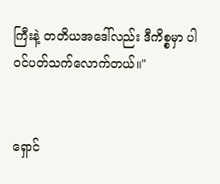ကြီးနဲ့ တတိယအဒေါ်လည်း ဒီကိစ္စမှာ ပါဝင်ပတ်သက်လောက်တယ်။"


ရှောင်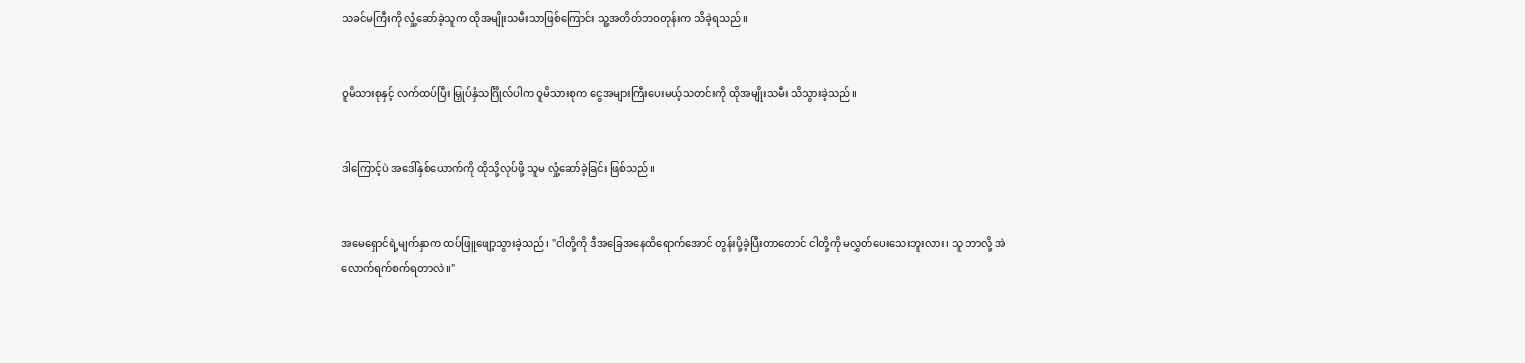သခင်မကြီးကို လှုံ့ဆော်ခဲ့သူက ထိုအမျိုးသမီးသာဖြစ်ကြောင်း သူ့အတိတ်ဘဝတုန်းက သိခဲ့ရသည်။


ဝူမိသားစုနှင့် လက်ထပ်ပြီး မြှုပ်နှံသင်္ဂြိုလ်ပါက ဝူမိသားစုက ငွေအများကြီးပေးမယ့်သတင်းကို ထိုအမျိုးသမီး သိသွားခဲ့သည်။


ဒါကြောင့်ပဲ အဒေါ်နှစ်ယောက်ကို ထိုသို့လုပ်ဖို့ သူမ လှုံ့ဆော်ခဲ့ခြင်း ဖြစ်သည်။


အမေရှောင်ရဲ့မျက်နှာက ထပ်ဖြူဖျော့သွားခဲ့သည်၊ "ငါတို့ကို ဒီအခြေအနေထိရောက်အောင် တွန်းပို့ခဲ့ပြီးတာတောင် ငါတို့ကို မလွှတ်ပေးသေးဘူးလား၊ သူ ဘာလို့ အဲလောက်ရက်စက်ရတာလဲ။"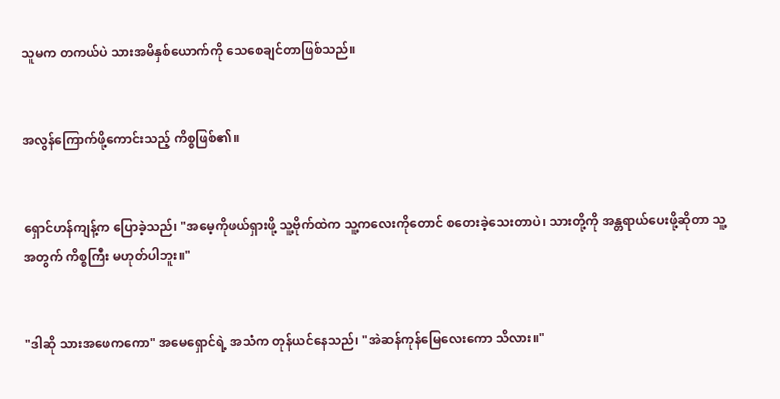သူမက တကယ်ပဲ သားအမိနှစ်ယောက်ကို သေစေချင်တာဖြစ်သည်။


အလွန်ကြောက်ဖို့ကောင်းသည့် ကိစ္စဖြစ်၏။


ရှောင်ဟန်ကျန့်က ပြောခဲ့သည်၊ "အမေ့ကိုဖယ်ရှားဖို့ သူ့ဗိုက်ထဲက သူ့ကလေးကိုတောင် စတေးခဲ့သေးတာပဲ၊ သားတို့ကို အန္တရာယ်ပေးဖို့ဆိုတာ သူ့အတွက် ကိစ္စကြီး မဟုတ်ပါဘူး။"


"ဒါဆို သားအဖေကကော" အမေရှောင်ရဲ့ အသံက တုန်ယင်နေသည်၊ "အဲဆန်ကုန်မြေလေးကော သိလား။"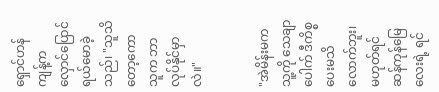ရှောင်ဟန်ကျန့်က လှောင်ပြောင်ရယ်မောခဲ့သည်၊ "သူသိတော့ကော သူက ဘာလုပ်နိုင်မှာလဲ။"


"အဲမိန်းမက သူ့ကို သေချာပေါက် ဒီကိစ္စပေးမသိလောက်ဘူး၊ မဟုတ်ရင် ဆန်ကုန်မြေလေးရဲ့ ရင်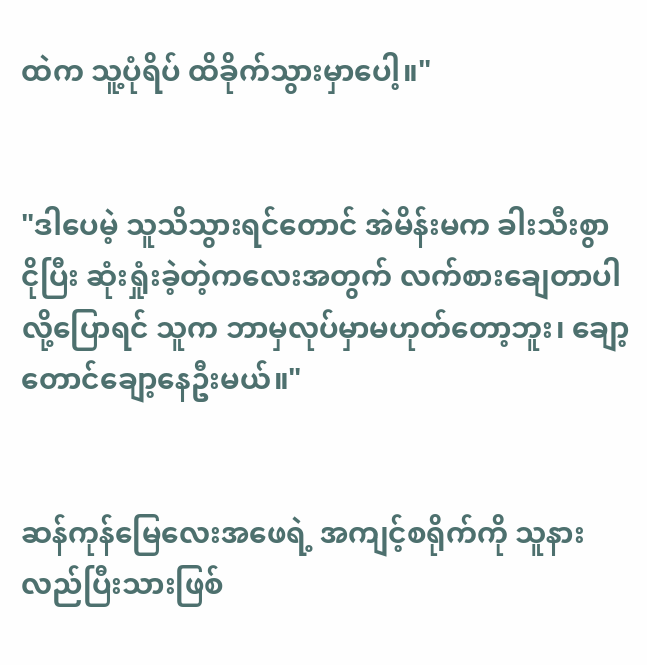ထဲက သူ့ပုံရိပ် ထိခိုက်သွားမှာပေါ့။"


"ဒါပေမဲ့ သူသိသွားရင်တောင် အဲမိန်းမက ခါးသီးစွာ ငိုပြီး ဆုံးရှုံးခဲ့တဲ့ကလေးအတွက် လက်စားချေတာပါလို့ပြောရင် သူက ဘာမှလုပ်မှာမဟုတ်တော့ဘူး၊ ချော့တောင်ချော့နေဦးမယ်။"


ဆန်ကုန်မြေလေးအဖေရဲ့ အကျင့်စရိုက်ကို သူနားလည်ပြီးသားဖြစ်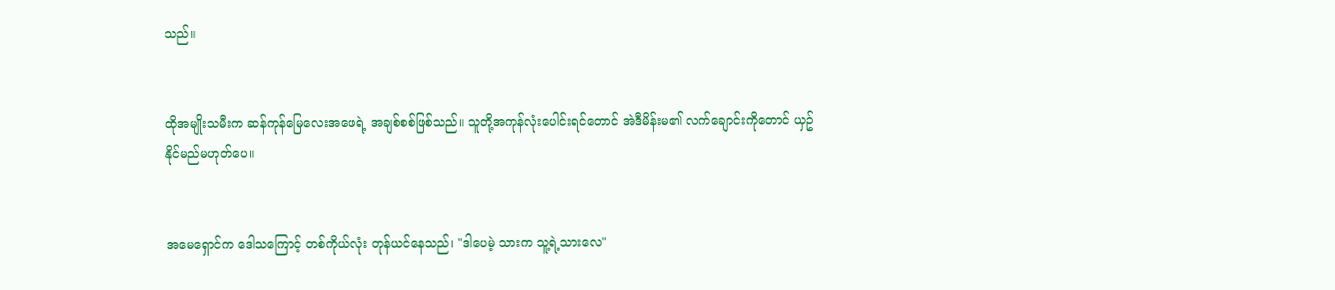သည်။


ထိုအမျိုးသမီးက ဆန်ကုန်မြေလေးအဖေရဲ့ အချစ်စစ်ဖြစ်သည်။ သူတို့အကုန်လုံးပေါင်းရင်တောင် အဲဒီမိန်းမ၏ လက်ချောင်းကိုတောင် ယှဥ်နိုင်မည်မဟုတ်ပေ။


အမေရှောင်က ဒေါသကြောင့် တစ်ကိုယ်လုံး တုန်ယင်နေသည်၊ "ဒါပေမဲ့ သားက သူ့ရဲ့သားလေ"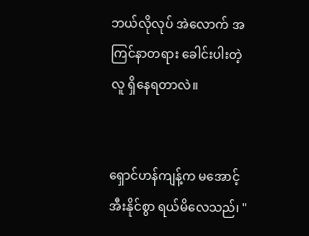ဘယ်လိုလုပ် အဲလောက် အကြင်နာတရား ခေါင်းပါးတဲ့လူ ရှိနေရတာလဲ။


ရှောင်ဟန်ကျန့်က မအောင့်အီးနိုင်စွာ ရယ်မိလေသည်၊ "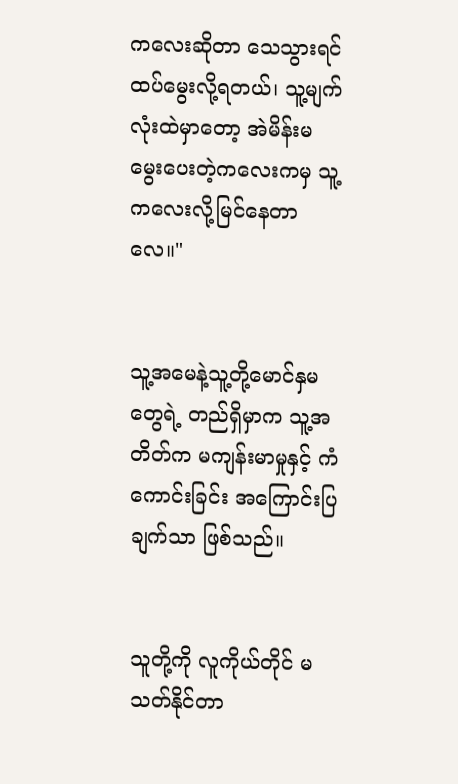ကလေးဆိုတာ သေသွားရင် ထပ်မွေးလို့ရတယ်၊ သူ့မျက်လုံးထဲမှာတော့ အဲမိန်းမ မွေးပေးတဲ့ကလေးကမှ သူ့ကလေးလို့မြင်နေတာလေ။"


သူ့အမေနဲ့သူ့တို့မောင်နှမတွေရဲ့ တည်ရှိမှာက သူ့အတိတ်က မကျန်းမာမှုနှင့် ကံကောင်းခြင်း အကြောင်းပြချက်သာ ဖြစ်သည်။


သူတို့ကို လူကိုယ်တိုင် မသတ်နိုင်တာ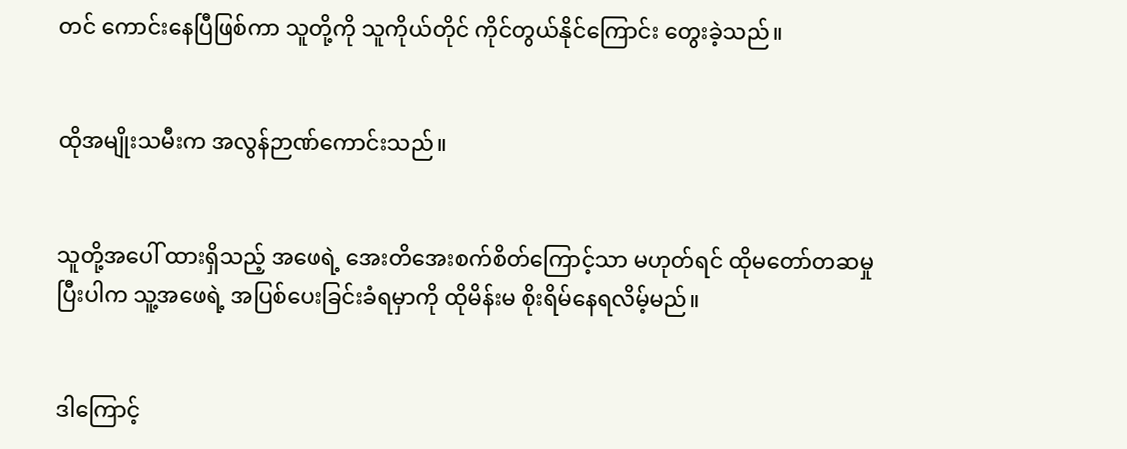တင် ကောင်းနေပြီဖြစ်ကာ သူတို့ကို သူကိုယ်တိုင် ကိုင်တွယ်နိုင်ကြောင်း တွေးခဲ့သည်။


ထိုအမျိုးသမီးက အလွန်ဉာဏ်ကောင်းသည်။


သူတို့အပေါ် ထားရှိသည့် အဖေရဲ့ အေးတိအေးစက်စိတ်ကြောင့်သာ မဟုတ်ရင် ထိုမတော်တဆမှု ပြီးပါက သူ့အဖေရဲ့ အပြစ်ပေးခြင်းခံရမှာကို ထိုမိန်းမ စိုးရိမ်နေရလိမ့်မည်။


ဒါကြောင့်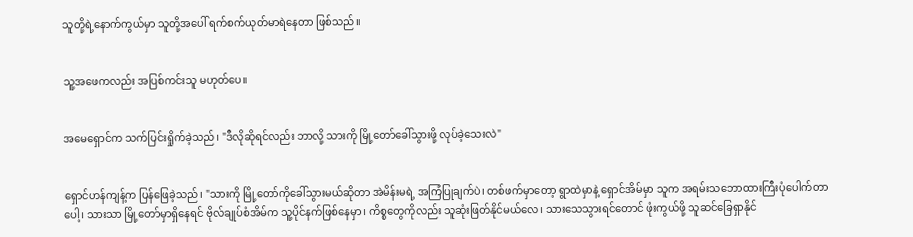သူတို့ရဲ့နောက်ကွယ်မှာ သူတို့အပေါ် ရက်စက်ယုတ်မာရဲနေတာ ဖြစ်သည်။


သူ့အဖေကလည်း အပြစ်ကင်းသူ မဟုတ်ပေ။


အမေရှောင်က သက်ပြင်းရှိုက်ခဲ့သည်၊ "ဒီလိုဆိုရင်လည်း ဘာလို့ သားကို မြို့တော်ခေါ်သွားဖို့ လုပ်ခဲ့သေးလဲ"


ရှောင်ဟန်ကျန့်က ပြန်ဖြေခဲ့သည်၊ "သားကို မြို့တော်ကိုခေါ်သွားမယ်ဆိုတာ အဲမိန်းမရဲ့ အကြံပြုချက်ပဲ၊ တစ်ဖက်မှာတော့ ရွာထဲမှာနဲ့ ရှောင်အိမ်မှာ သူက အရမ်းသဘောထားကြီးပုံပေါက်တာပေါ့၊ သားသာ မြို့တော်မှာရှိနေရင် ဗိုလ်ချုပ်စံအိမ်က သူ့ပိုင်နက်ဖြစ်နေမှာ၊ ကိစ္စတွေကိုလည်း သူဆုံးဖြတ်နိုင်မယ်လေ၊ သားသေသွားရင်တောင် ဖုံးကွယ်ဖို့ သူဆင်ခြေရှာနိုင်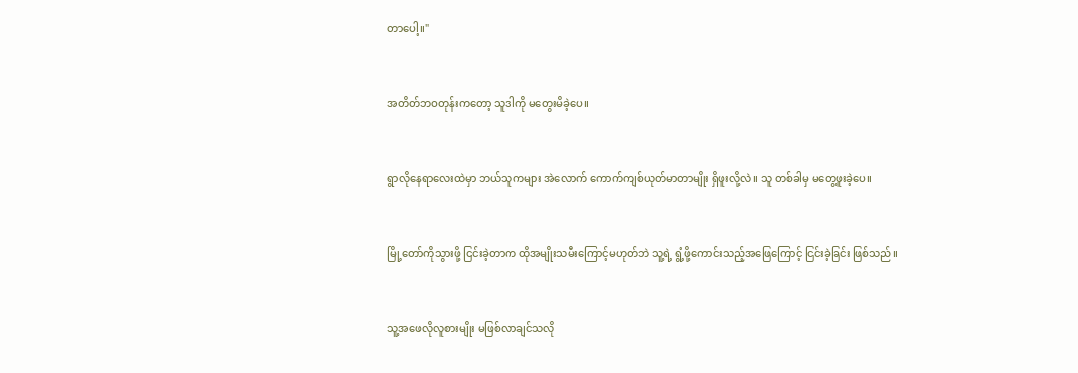တာပေါ့။"


အတိတ်ဘဝတုန်းကတော့ သူဒါကို မတွေးမိခဲ့ပေ။


ရွာလိုနေရာလေးထဲမှာ ဘယ်သူကများ အဲလောက် ကောက်ကျစ်ယုတ်မာတာမျိုး ရှိဖူးလို့လဲ။ သူ တစ်ခါမှ မတွေ့ဖူးခဲ့ပေ။


မြို့တော်ကိုသွားဖို့ ငြင်းခဲ့တာက ထိုအမျိုးသမီးကြောင့်မဟုတ်ဘဲ သူ့ရဲ့ ရွံ့ဖို့ကောင်းသည့်အဖြေကြောင့် ငြင်းခဲ့ခြင်း ဖြစ်သည်။


သူ့အဖေလိုလူစားမျိုး မဖြစ်လာချင်သလို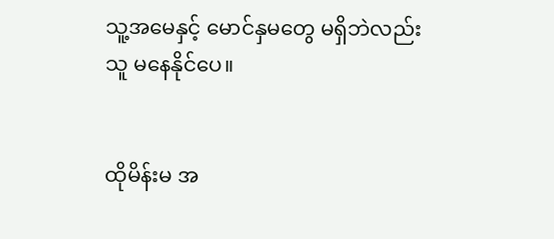သူ့အမေနှင့် မောင်နှမတွေ မရှိဘဲလည်း သူ မနေနိုင်ပေ။


ထိုမိန်းမ အ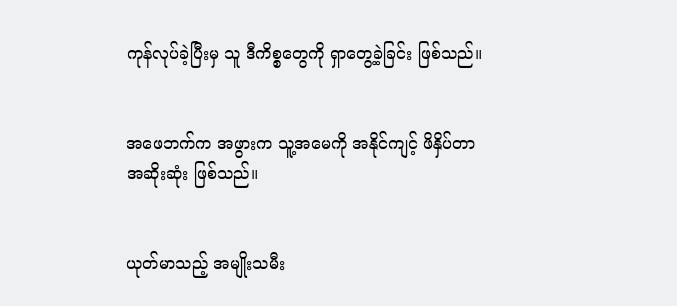ကုန်လုပ်ခဲ့ပြီးမှ သူ ဒီကိစ္စတွေကို ရှာတွေ့ခဲ့ခြင်း ဖြစ်သည်။


အဖေဘက်က အဖွားက သူ့အမေကို အနိုင်ကျင့် ဖိနှိပ်တာ အဆိုးဆုံး ဖြစ်သည်။


ယုတ်မာသည့် အမျိုးသမီး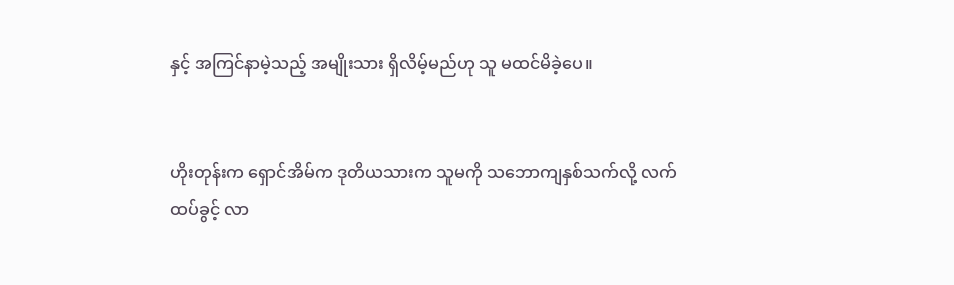နှင့် အကြင်နာမဲ့သည့် အမျိုးသား ရှိလိမ့်မည်ဟု သူ မထင်မိခဲ့ပေ။


ဟိုးတုန်းက ရှောင်အိမ်က ဒုတိယသားက သူမကို သဘောကျနှစ်သက်လို့ လက်ထပ်ခွင့် လာ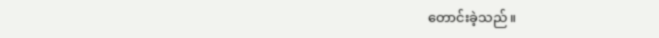တောင်းခဲ့သည်။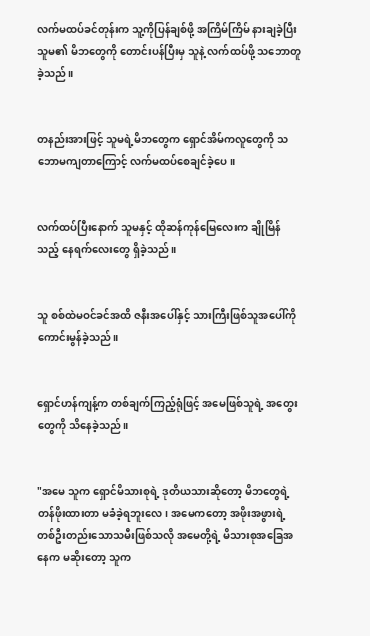လက်မထပ်ခင်တုန်းက သူ့ကိုပြန်ချစ်ဖို့ အကြိမ်ကြိမ် နားချခဲ့ပြီး သူမ၏ မိဘတွေကို တောင်းပန်ပြီးမှ သူနဲ့ လက်ထပ်ဖို့ သဘောတူခဲ့သည်။


တနည်းအားဖြင့် သူမရဲ့မိဘတွေက ရှောင်အိမ်ကလူတွေကို သဘောမကျတာကြောင့် လက်မထပ်စေချင်ခဲ့ပေ။


လက်ထပ်ပြီးနောက် သူမနှင့် ထိုဆန်ကုန်မြေလေးက ချိုမြိန်သည့် နေရက်လေးတွေ ရှိခဲ့သည်။


သူ စစ်ထဲမဝင်ခင်အထိ ဇနီးအပေါ်နှင့် သားကြီးဖြစ်သူအပေါ်ကို ကောင်းမွန်ခဲ့သည်။


ရှောင်ဟန်ကျန့်က တစ်ချက်ကြည့်ရုံဖြင့် အမေဖြစ်သူရဲ့ အတွေးတွေကို သိနေခဲ့သည်။


"အမေ သူက ရှောင်မိသားစုရဲ့ ဒုတိယသားဆိုတော့ မိဘတွေရဲ့ တန်ဖိုးထားတာ မခံခဲ့ရဘူးလေ၊ အမေကတော့ အဖိုးအဖွားရဲ့ တစ်ဦးတည်းသောသမီးဖြစ်သလို အမေတို့ရဲ့ မိသားစုအခြေအနေက မဆိုးတော့ သူက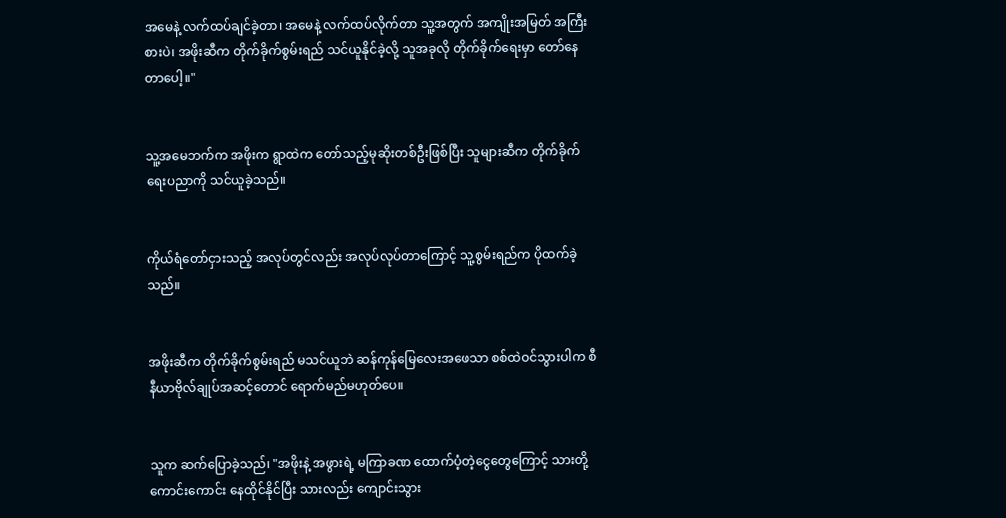အမေနဲ့ လက်ထပ်ချင်ခဲ့တာ၊ အမေနဲ့ လက်ထပ်လိုက်တာ သူ့အတွက် အကျိုးအမြတ် အကြီးစားပဲ၊ အဖိုးဆီက တိုက်ခိုက်စွမ်းရည် သင်ယူနိုင်ခဲ့လို့ သူအခုလို တိုက်ခိုက်ရေးမှာ တော်နေတာပေါ့။"


သူ့အမေဘက်က အဖိုးက ရွာထဲက တော်သည့်မုဆိုးတစ်ဦးဖြစ်ပြီး သူများဆီက တိုက်ခိုက်ရေးပညာကို သင်ယူခဲ့သည်။


ကိုယ်ရံတော်ငှားသည့် အလုပ်တွင်လည်း အလုပ်လုပ်တာကြောင့် သူ့စွမ်းရည်က ပိုထက်ခဲ့သည်။


အဖိုးဆီက တိုက်ခိုက်စွမ်းရည် မသင်ယူဘဲ ဆန်ကုန်မြေလေးအဖေသာ စစ်ထဲဝင်သွားပါက စီနီယာဗိုလ်ချုပ်အဆင့်တောင် ရောက်မည်မဟုတ်ပေ။


သူက ဆက်ပြောခဲ့သည်၊ "အဖိုးနဲ့ အဖွားရဲ့ မကြာခဏ ထောက်ပံ့တဲ့ငွေတွေကြောင့် သားတို့ ကောင်းကောင်း နေထိုင်နိုင်ပြီး သားလည်း ကျောင်းသွား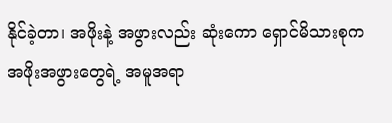နိုင်ခဲ့တာ၊ အဖိုးနဲ့ အဖွားလည်း ဆုံးကော ရှောင်မိသားစုက အဖိုးအဖွားတွေရဲ့ အမူအရာ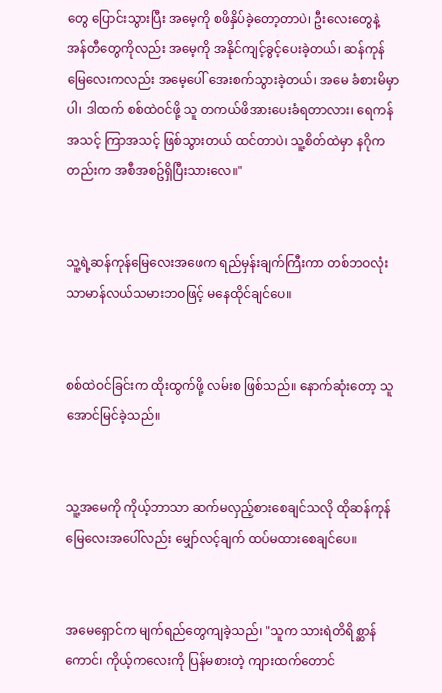တွေ ပြောင်းသွားပြီး အမေ့ကို စဖိနှိပ်ခဲ့တော့တာပဲ၊ ဦးလေးတွေနဲ့ အန်တီတွေကိုလည်း အမေ့ကို အနိုင်ကျင့်ခွင့်ပေးခဲ့တယ်၊ ဆန်ကုန်မြေလေးကလည်း အမေ့ပေါ် အေးစက်သွားခဲ့တယ်၊ အမေ ခံစားမိမှာပါ၊ ဒါထက် စစ်ထဲဝင်ဖို့ သူ တကယ်ဖိအားပေးခံရတာလား၊ ရေကန်အသင့် ကြာအသင့် ဖြစ်သွားတယ် ထင်တာပဲ၊ သူ့စိတ်ထဲမှာ နဂိုကတည်းက အစီအစဥ်ရှိပြီးသားလေ။"


သူ့ရဲ့ဆန်ကုန်မြေလေးအဖေက ရည်မှန်းချက်ကြီးကာ တစ်ဘဝလုံး သာမာန်လယ်သမားဘဝဖြင့် မနေထိုင်ချင်ပေ။


စစ်ထဲဝင်ခြင်းက ထိုးထွက်ဖို့ လမ်းစ ဖြစ်သည်။ နောက်ဆုံးတော့ သူ အောင်မြင်ခဲ့သည်။


သူ့အမေကို ကိုယ့်ဘာသာ ဆက်မလှည့်စားစေချင်သလို ထိုဆန်ကုန်မြေလေးအပေါ်လည်း မျှော်လင့်ချက် ထပ်မထားစေချင်ပေ။


အမေရှောင်က မျက်ရည်တွေကျခဲ့သည်၊ "သူက သားရဲတိရိစ္ဆာန်ကောင်၊ ကိုယ့်ကလေးကို ပြန်မစားတဲ့ ကျားထက်တောင်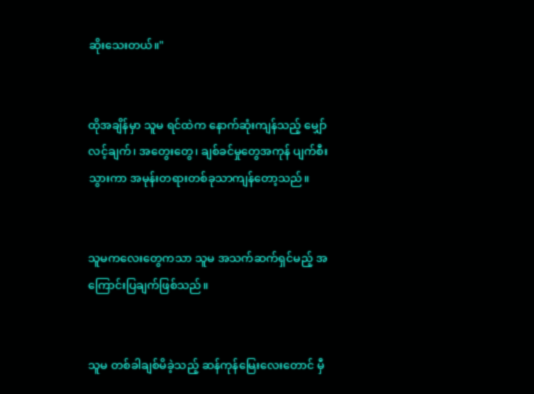ဆိုးသေးတယ်။"


ထိုအချိန်မှာ သူမ ရင်ထဲက နောက်ဆုံးကျန်သည့် မျှော်လင့်ချက်၊ အတွေးတွေ၊ ချစ်ခင်မှုတွေအကုန် ပျက်စီးသွားကာ အမုန်းတရားတစ်ခုသာကျန်တော့သည်။


သူမကလေးတွေကသာ သူမ အသက်ဆက်ရှင်မည့် အကြောင်းပြချက်ဖြစ်သည်။


သူမ တစ်ခါချစ်မိခဲ့သည့် ဆန်ကုန်မြေးလေးတောင် မှီ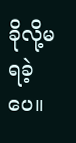ခိုလို့မရခဲ့ပေ။